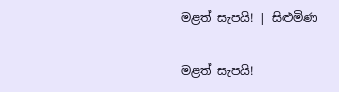මළත් සැපයි! | සිළුමිණ

මළත් සැපයි!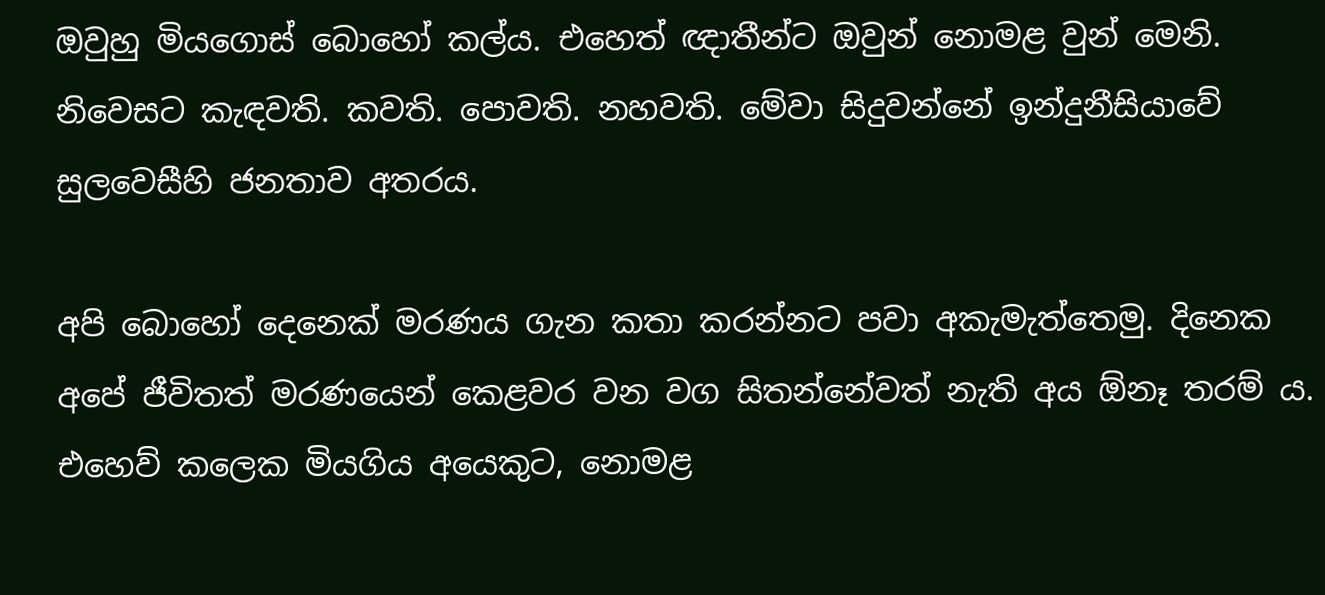ඔවුහු මියගොස් බොහෝ කල්ය. එහෙත් ඥාතීන්ට ඔවුන් නොමළ වුන් මෙනි. නිවෙසට කැඳවති. කවති. පොවති. නහවති. මේවා සිදුවන්නේ ඉන්දුනීසියාවේ සුලවෙසීහි ජනතාව අතරය.

අපි බොහෝ දෙනෙක් මරණය ගැන කතා කරන්නට පවා අකැමැත්තෙමු. දිනෙක අපේ ජීවිතත් මරණයෙන් කෙළවර වන වග සිතන්නේවත් නැති අය ඕනෑ තරම් ය. එහෙව් කලෙක මියගිය අයෙකුට, නොමළ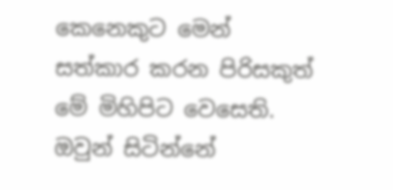කෙනෙකුට මෙන් සත්කාර කරන පිරිසකුත් මේ මිහිපිට වෙසෙති. ඔවුන් සිටින්නේ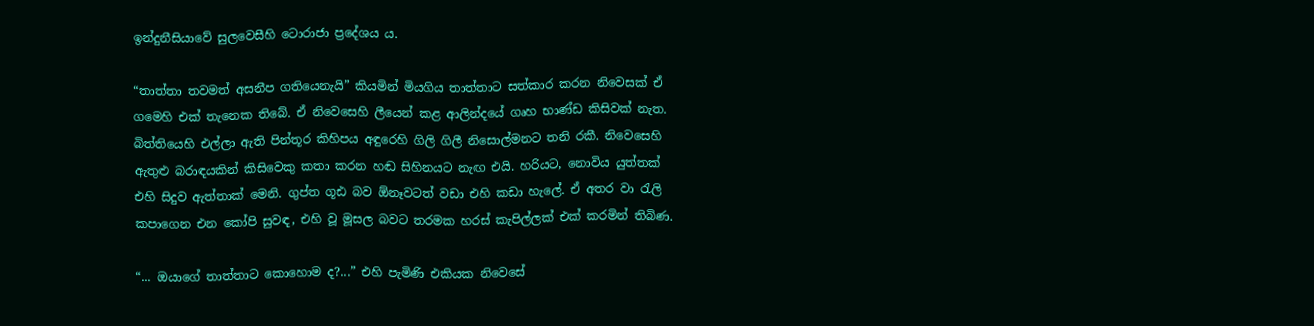ඉන්දුනීසියාවේ සුලවෙසීහි ටොරාජා ප්‍රදේශය ය.

“තාත්තා තවමත් අසනීප ගතියෙනැයි” කියමින් මියගිය තාත්තාට සත්කාර කරන නිවෙසක් ඒ ගමෙහි එක් තැනෙක තිබේ. ඒ නිවෙසෙහි ලීයෙන් කළ ආලින්දයේ ගෘහ භාණ්ඩ කිසිවක් නැත. බිත්තියෙහි එල්ලා ඇති පින්තූර කිහිපය අඳුරෙහි ගිලි ගිලී නිසොල්මනට තනි රකී. නිවෙසෙහි ඇතුළු බරාඳයකින් කිසිවෙකු කතා කරන හඬ සිහිනයට නැඟ එයි. හරියට, නොවිය යුත්තක් එහි සිදුව ඇත්තාක් මෙනි. ගුප්ත ගූඪ බව ඕනෑවටත් වඩා එහි කඩා හැලේ. ඒ අතර වා රැලි කපාගෙන එන කෝපි සුවඳ, එහි වූ මූසල බවට තරමක හරස් කැපිල්ලක් එක් කරමින් තිබිණ.

“... ඔයාගේ තාත්තාට කොහොම ද?...” එහි පැමිණි එකියක නිවෙසේ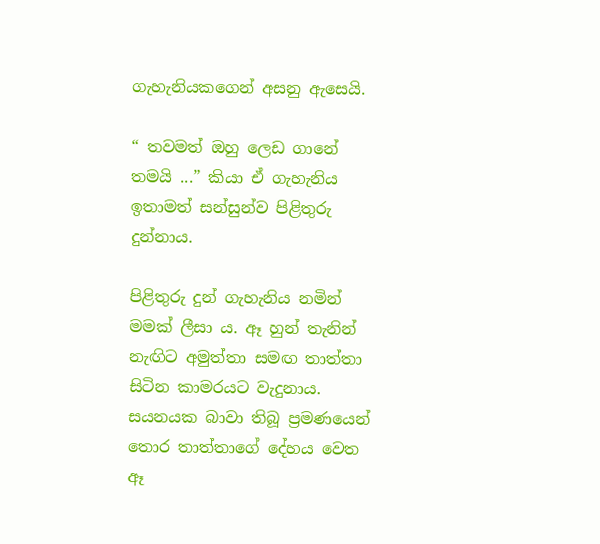ගැහැනියකගෙන් අසනු ඇසෙයි.

“ තවමත් ඔහු ලෙඩ ගානේ තමයි ...” කියා ඒ ගැහැනිය ඉතාමත් සන්සුන්ව පිළිතුරු දුන්නාය.

පිළිතුරු දුන් ගැහැනිය නමින් මමක් ලීසා ය. ඈ හුන් තැනින් නැඟිට අමුත්තා සමඟ තාත්තා සිටින කාමරයට වැදුනාය. සයනයක බාවා තිබූ ප්‍රමණයෙන් තොර තාත්තාගේ දේහය වෙත ඈ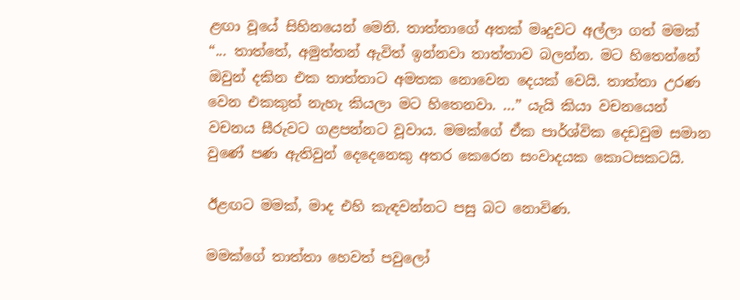ළඟා වූයේ සිහිනයෙන් මෙනි. තාත්තාගේ අතක් මෘදුවට අල්ලා ගත් මමක් “... තාත්තේ, අමුත්තන් ඇවිත් ඉන්නවා තාත්තාව බලන්න. මට හිතෙන්නේ ඔවුන් දකින එක තාත්තාට අමතක නොවෙන දෙයක් වෙයි. තාත්තා උරණ වෙන එකකුත් නැහැ කියලා මට හිතෙනවා. ...” යැයි කියා වචනයෙන් වචනය සීරුවට ගළපන්නට වූවාය. මමක්ගේ ඒක පාර්ශ්වික දෙඩවුම සමාන වුණේ පණ ඇතිවුන් දෙදෙනෙකු අතර කෙරෙන සංවාදයක කොටසකටයි.

ඊළඟට මමක්, මාද එහි කැඳවන්නට පසු බට නොවිණ.

මමක්ගේ තාත්තා හෙවත් පවුලෝ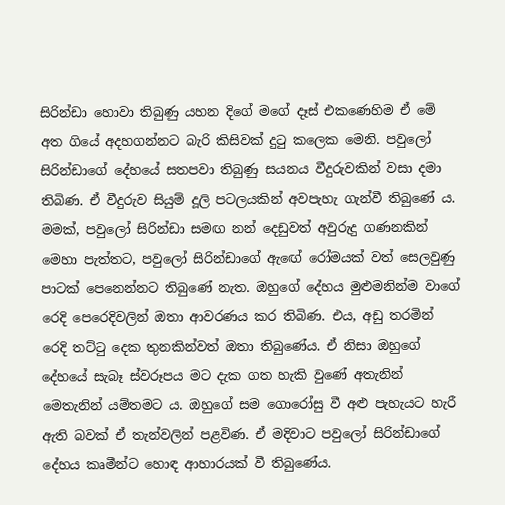සිරින්ඩා හොවා තිබුණු යහන දිගේ මගේ දෑස් එකණෙහිම ඒ මේ අත ගියේ අදහගන්නට බැරි කිසිවක් දුටු කලෙක මෙනි. පවුලෝ සිරින්ඩාගේ දේහයේ සතපවා තිබුණු සයනය වීදුරුවකින් වසා දමා තිබිණ. ඒ වීදුරුව සියුම් දූලි පටලයකින් අවපැහැ ගැන්වී තිබුණේ ය. මමක්, පවුලෝ සිරින්ඩා සමඟ නන් දෙඩුවත් අවුරුදු ගණනකින් මෙහා පැත්තට, පවුලෝ සිරින්ඩාගේ ඇඟේ රෝමයක් වත් සෙලවුණු පාටක් පෙනෙන්නට තිබුණේ නැත. ඔහුගේ දේහය මුළුමනින්ම වාගේ රෙදි පෙරෙදිවලින් ඔතා ආවරණය කර තිබිණ. එය, අඩු තරමින් රෙදි තට්ටු දෙක තුනකින්වත් ඔතා තිබුණේය. ඒ නිසා ඔහුගේ දේහයේ සැබෑ ස්වරූපය මට දැක ගත හැකි වුණේ අතැනින් මෙතැනින් යම්තමට ය. ඔහුගේ සම ගොරෝසු වී අළු පැහැයට හැරී ඇති බවක් ඒ තැන්වලින් පළවිණ. ඒ මදිවාට පවුලෝ සිරින්ඩාගේ දේහය කෘමීන්ට හොඳ ආහාරයක් වී තිබුණේය.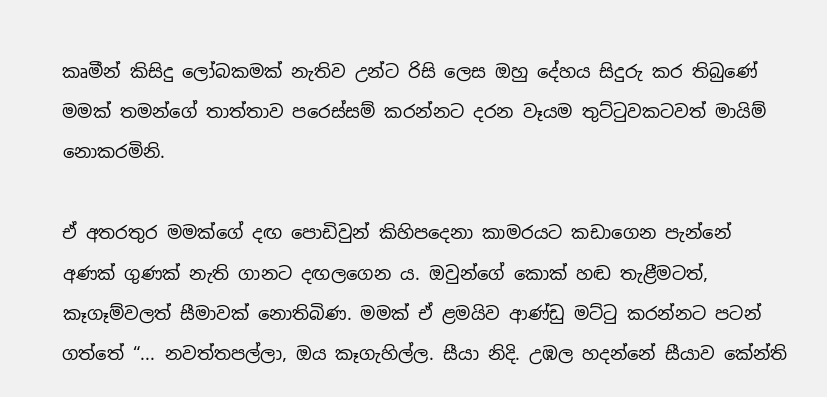කෘමීන් කිසිදු ලෝබකමක් නැතිව උන්ට රිසි ලෙස ඔහු දේහය සිදුරු කර තිබුණේ මමක් තමන්ගේ තාත්තාව පරෙස්සම් කරන්නට දරන වෑයම තුට්ටුවකටවත් මායිම් නොකරමිනි.

ඒ අතරතුර මමක්ගේ දඟ පොඩිවුන් කිහිපදෙනා කාමරයට කඩාගෙන පැන්නේ අණක් ගුණක් නැති ගානට දඟලගෙන ය. ඔවුන්ගේ කොක් හඬ තැළීමටත්, කෑගෑම්වලත් සීමාවක් නොතිබිණ. මමක් ඒ ළමයිව ආණ්ඩු මට්ටු කරන්නට පටන් ගත්තේ “... නවත්තපල්ලා, ඔය කෑගැහිල්ල. සීයා නිදි. උඹල හදන්නේ සීයාව කේන්ති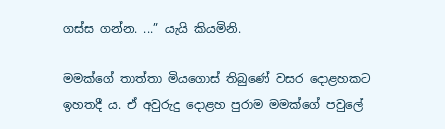ගස්ස ගන්න. ...” යැයි කියමිනි.

මමක්ගේ තාත්තා මියගොස් තිබුණේ වසර දොළහකට ඉහතදී ය. ඒ අවුරුදු දොළහ පුරාම මමක්ගේ පවුලේ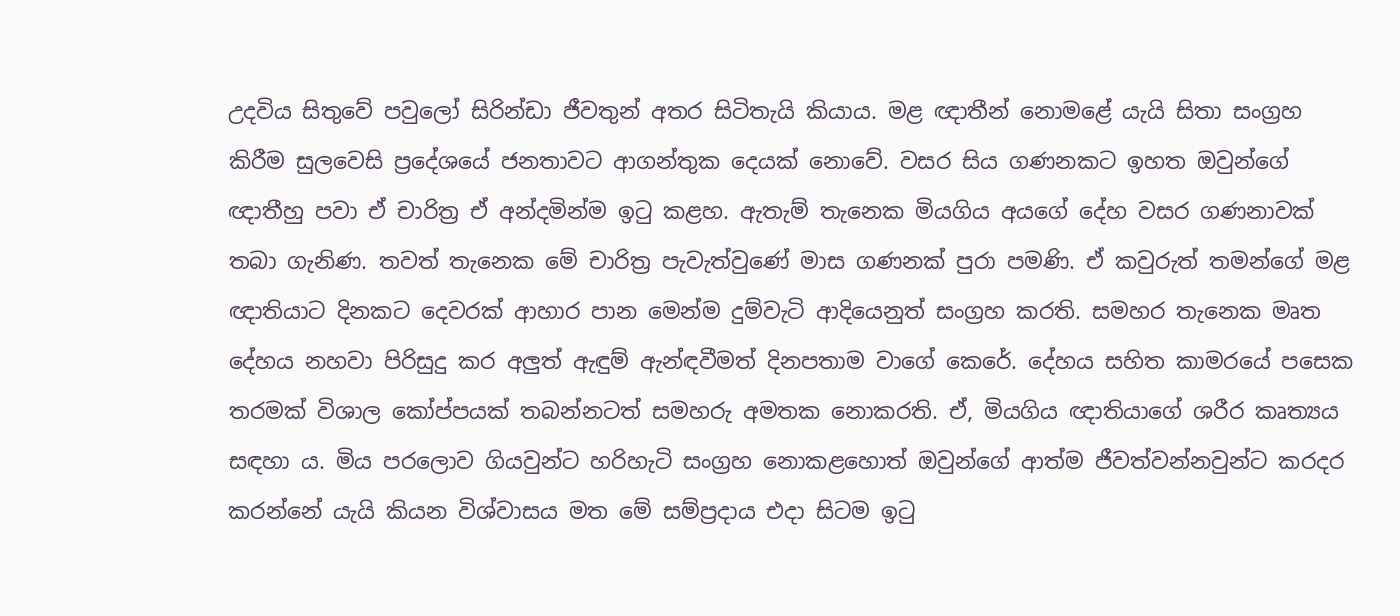උදවිය සිතුවේ පවුලෝ සිරින්ඩා ජීවතුන් අතර සිටිතැයි කියාය. මළ ඥාතීන් නොමළේ යැයි සිතා සංග්‍රහ කිරීම සුලවෙසි ප්‍රදේශයේ ජනතාවට ආගන්තුක දෙයක් නොවේ. වසර සිය ගණනකට ඉහත ඔවුන්ගේ ඥාතීහු පවා ඒ චාරිත්‍ර ඒ අන්දමින්ම ඉටු කළහ. ඇතැම් තැනෙක මියගිය අයගේ දේහ වසර ගණනාවක් තබා ගැනිණ. තවත් තැනෙක මේ චාරිත්‍ර පැවැත්වුණේ මාස ගණනක් පුරා පමණි. ඒ කවුරුත් තමන්ගේ මළ ඥාතියාට දිනකට දෙවරක් ආහාර පාන මෙන්ම දුම්වැටි ආදියෙනුත් සංග්‍රහ කරති. සමහර තැනෙක මෘත දේහය නහවා පිරිසුදු කර අලුත් ඇඳුම් ඇන්ඳවීමත් දිනපතාම වාගේ කෙරේ. දේහය සහිත කාමරයේ පසෙක තරමක් විශාල කෝප්පයක් තබන්නටත් සමහරු අමතක නොකරති. ඒ, මියගිය ඥාතියාගේ ශරීර කෘත්‍යය සඳහා ය. මිය පරලොව ගියවුන්ට හරිහැටි සංග්‍රහ නොකළහොත් ඔවුන්ගේ ආත්ම ජීවත්වන්නවුන්ට කරදර කරන්නේ යැයි කියන විශ්වාසය මත මේ සම්ප්‍රදාය එදා සිටම ඉටු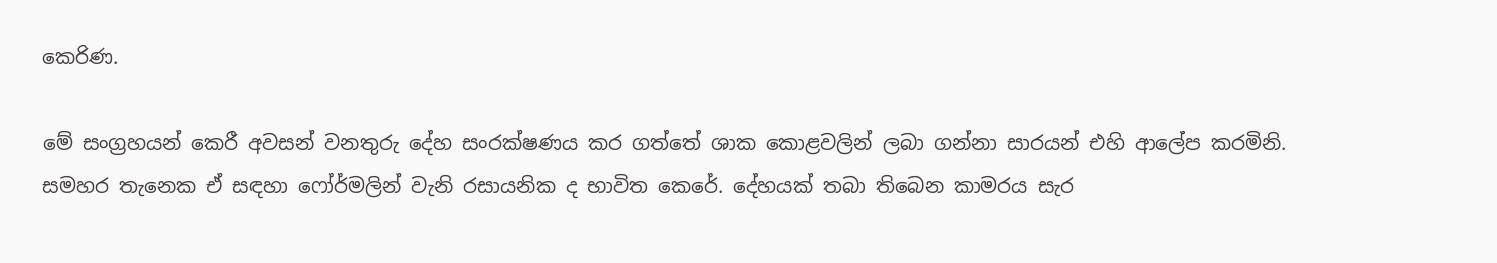කෙරිණ.

මේ සංග්‍රහයන් කෙරී අවසන් වනතුරු දේහ සංරක්ෂණය කර ගත්තේ ශාක කොළවලින් ලබා ගන්නා සාරයන් එහි ආලේප කරමිනි. සමහර තැනෙක ඒ සඳහා ෆෝර්මලින් වැනි රසායනික ද භාවිත කෙරේ. දේහයක් තබා තිබෙන කාමරය සැර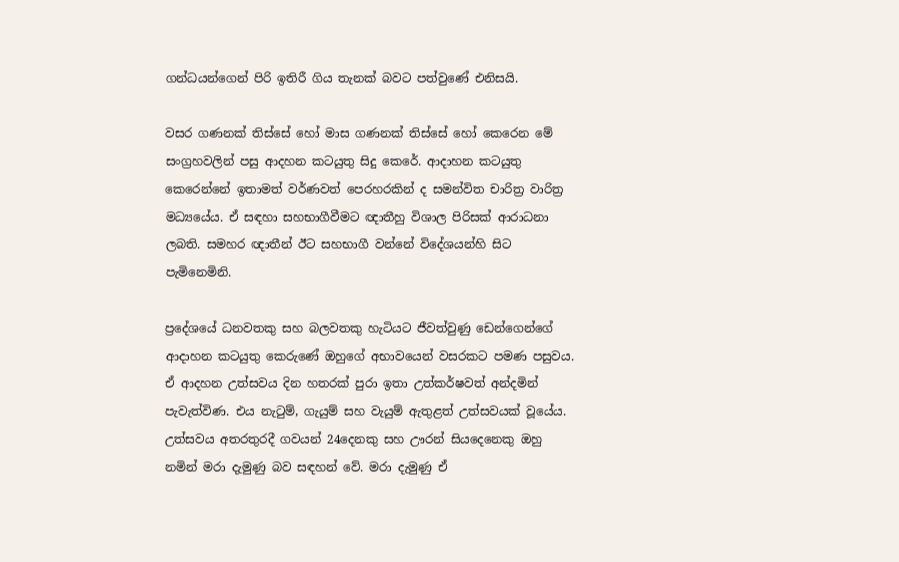ගන්ධයන්ගෙන් පිරි ඉතිරී ගිය තැනක් බවට පත්වුණේ එනිසයි.

වසර ගණනක් තිස්සේ හෝ මාස ගණනක් තිස්සේ හෝ කෙරෙන මේ සංග්‍රහවලින් පසු ආදහන කටයුතු සිදු කෙරේ. ආදාහන කටයුතු කෙරෙන්නේ ඉතාමත් වර්ණවත් පෙරහරකින් ද සමන්විත චාරිත්‍ර වාරිත්‍ර මධ්‍යයේය. ඒ සඳහා සහභාගීවීමට ඥාතීහු විශාල පිරිසක් ආරාධනා ලබති. සමහර ඥාතීන් ඊට සහභාගී වන්නේ විදේශයන්හි සිට පැමිනෙමිනි.

ප්‍රදේශයේ ධනවතකු සහ බලවතකු හැටියට ජීවත්වුණු ඩෙන්ගෙන්ගේ ආදාහන කටයුතු කෙරුණේ ඔහුගේ අභාවයෙන් වසරකට පමණ පසුවය. ඒ ආදහන උත්සවය දින හතරක් පුරා ඉතා උත්කර්ෂවත් අන්දමින් පැවැත්විණ. එය නැටුම්, ගැයුම් සහ වැයුම් ඇතුළත් උත්සවයක් වූයේය. උත්සවය අතරතුරදී ගවයන් 24දෙනකු සහ ඌරන් සියදෙනෙකු ඔහු නමින් මරා දැමුණු බව සඳහන් වේ. මරා දැමුණු ඒ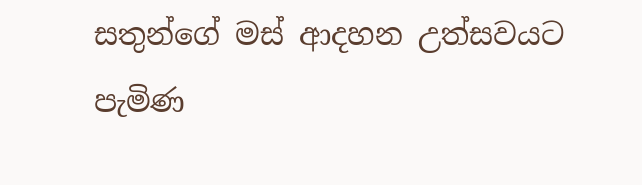සතුන්ගේ මස් ආදහන උත්සවයට පැමිණ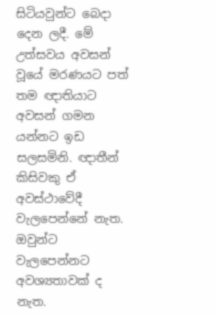සිටියවුන්ට බෙදා දෙන ලදී. මේ උත්සවය අවසන් වූයේ මරණයට පත් තම ඥාතියාට අවසන් ගමන යන්නට ඉඩ සලසමිනි. ඥාතීන් කිසිවකු ඒ අවස්ථාවේදී වැලපෙන්නේ නැත. ඔවුන්ට වැලපෙන්නට අවශ්‍යතාවක් ද නැත.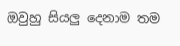ඔවුහු සියලු දෙනාම තම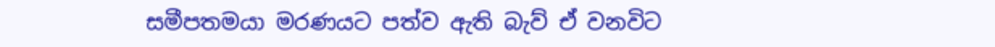සමීපතමයා මරණයට පත්ව ඇති බැව් ඒ වනවිට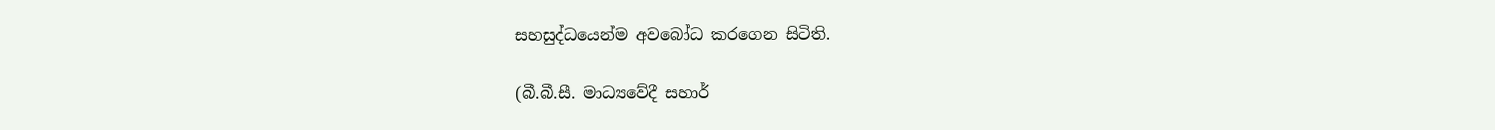සහසුද්ධයෙන්ම අවබෝධ කරගෙන සිටිති.

(බී.බී.සී. මාධ්‍යවේදී සහාර්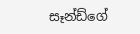සෑන්ඩ්ගේ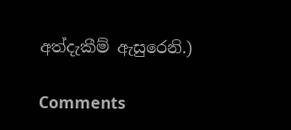අත්දැකීම් ඇසුරෙනි.)

Comments